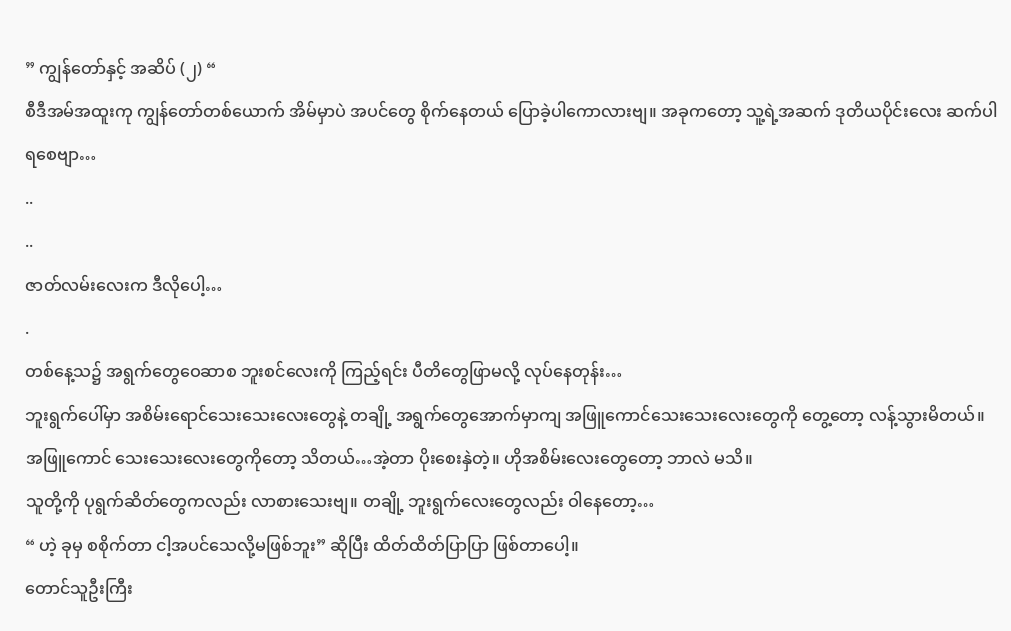” ကျွန်တော်နှင့် အဆိပ် (၂) “
စီဒီအမ်အထူးကု ကျွန်တော်တစ်ယောက် အိမ်မှာပဲ အပင်တွေ စိုက်နေတယ် ပြောခဲ့ပါကောလားဗျ။ အခုကတော့ သူ့ရဲ့အဆက် ဒုတိယပိုင်းလေး ဆက်ပါရစေဗျာ…
..
..
ဇာတ်လမ်းလေးက ဒီလိုပေါ့…
.
တစ်နေ့သ၌ အရွက်တွေဝေဆာစ ဘူးစင်လေးကို ကြည့်ရင်း ပီတိတွေဖြာမလို့ လုပ်နေတုန်း…
ဘူးရွက်ပေါ်မှာ အစိမ်းရောင်သေးသေးလေးတွေနဲ့ တချို့ အရွက်တွေအောက်မှာကျ အဖြူကောင်သေးသေးလေးတွေကို တွေ့တော့ လန့်သွားမိတယ်။ အဖြူကောင် သေးသေးလေးတွေကိုတော့ သိတယ်…အဲ့တာ ပိုးစေးနှဲတဲ့။ ဟိုအစိမ်းလေးတွေတော့ ဘာလဲ မသိ။
သူတို့ကို ပုရွက်ဆိတ်တွေကလည်း လာစားသေးဗျ။ တချို့ ဘူးရွက်လေးတွေလည်း ဝါနေတော့…
“ ဟဲ့ ခုမှ စစိုက်တာ ငါ့အပင်သေလို့မဖြစ်ဘူး” ဆိုပြီး ထိတ်ထိတ်ပြာပြာ ဖြစ်တာပေါ့။
တောင်သူဦးကြီး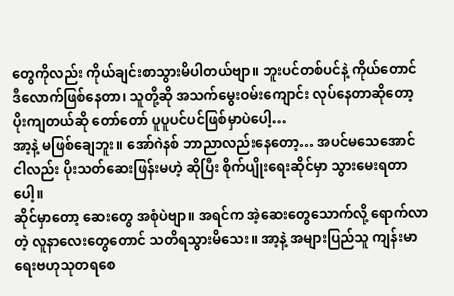တွေကိုလည်း ကိုယ်ချင်းစာသွားမိပါတယ်ဗျာ။ ဘူးပင်တစ်ပင်နဲ့ ကိုယ်တောင် ဒီလောက်ဖြစ်နေတာ၊ သူတို့ဆို အသက်မွေးဝမ်းကျောင်း လုပ်နေတာဆိုတော့ ပိုးကျတယ်ဆို တော်တော် ပူပူပင်ပင်ဖြစ်မှာပဲပေါ့…
အာ့နဲ့ မဖြစ်ချေဘူး။ အော်ဂဲနစ် ဘာညာလည်းနေတော့… အပင်မသေအောင် ငါလည်း ပိုးသတ်ဆေးဖြန်းမဟဲ့ ဆိုပြီး စိုက်ပျိုးရေးဆိုင်မှာ သွားမေးရတာပေါ့။
ဆိုင်မှာတော့ ဆေးတွေ အစုံပဲဗျာ။ အရင်က အဲ့ဆေးတွေသောက်လို့ ရောက်လာတဲ့ လူနာလေးတွေတောင် သတိရသွားမိသေး။ အာ့နဲ့ အများပြည်သူ ကျန်းမာရေးဗဟုသုတရစေ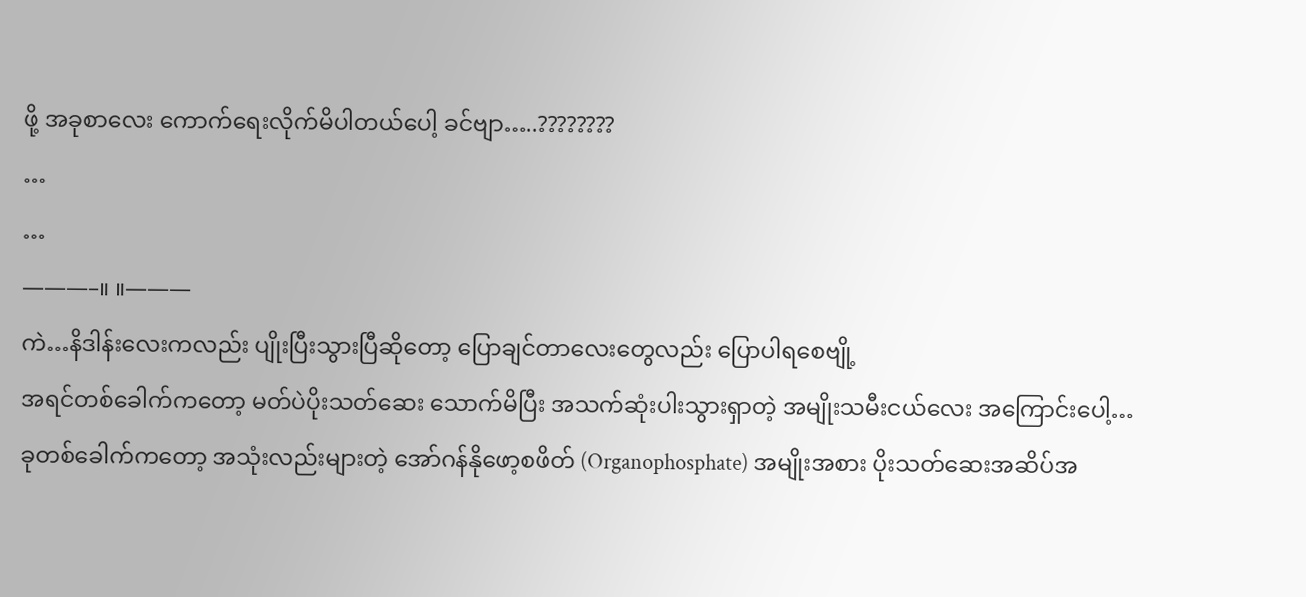ဖို့ အခုစာလေး ကောက်ရေးလိုက်မိပါတယ်ပေါ့ ခင်ဗျာ…..????????
…
…
———–။ ။———
ကဲ…နိဒါန်းလေးကလည်း ပျိုးပြီးသွားပြီဆိုတော့ ပြောချင်တာလေးတွေလည်း ပြောပါရစေဗျို့
အရင်တစ်ခေါက်ကတော့ မတ်ပဲပိုးသတ်ဆေး သောက်မိပြီး အသက်ဆုံးပါးသွားရှာတဲ့ အမျိုးသမီးငယ်လေး အကြောင်းပေါ့…
ခုတစ်ခေါက်ကတော့ အသုံးလည်းများတဲ့ အော်ဂန်နိုဖော့စဖိတ် (Organophosphate) အမျိုးအစား ပိုးသတ်ဆေးအဆိပ်အ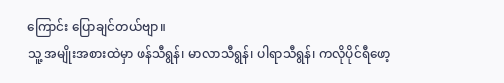ကြောင်း ပြောချင်တယ်ဗျာ။
သူ့ အမျိုးအစားထဲမှာ ဖန်သီရွန်၊ မာလာသီရွန်၊ ပါရာသီရွန်၊ ကလိုပိုင်ရီဖော့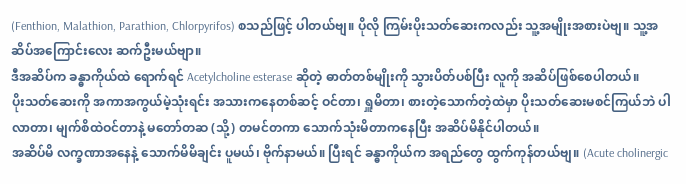(Fenthion, Malathion, Parathion, Chlorpyrifos) စသည်ဖြင့် ပါတယ်ဗျ။ ပိုလို ကြမ်းပိုးသတ်ဆေးကလည်း သူ့အမျိုးအစားပဲဗျ။ သူ့အဆိပ်အကြောင်းလေး ဆက်ဦးမယ်ဗျာ။
ဒီအဆိပ်က ခန္ဓာကိုယ်ထဲ ရောက်ရင် Acetylcholine esterase ဆိုတဲ့ ဓာတ်တစ်မျိုးကို သွားပိတ်ပစ်ပြီး လူကို အဆိပ်ဖြစ်စေပါတယ်။
ပိုးသတ်ဆေးကို အကာအကွယ်မဲ့သုံးရင်း အသားကနေတစ်ဆင့် ဝင်တာ၊ ရှူမိတာ၊ စားတဲ့သောက်တဲ့ထဲမှာ ပိုးသတ်ဆေးမစင်ကြယ်ဘဲ ပါလာတာ၊ မျက်စိထဲဝင်တာနဲ့ မတော်တဆ (သို့) တမင်တကာ သောက်သုံးမိတာကနေပြီး အဆိပ်မိနိုင်ပါတယ်။
အဆိပ်မိ လက္ခဏာအနေနဲ့ သောက်မိမိချင်း ပူမယ်၊ ဗိုက်နာမယ်။ ပြီးရင် ခန္ဓာကိုယ်က အရည်တွေ ထွက်ကုန်တယ်ဗျ။ (Acute cholinergic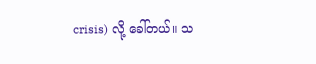crisis) လို့ ခေါ်တယ်။ သ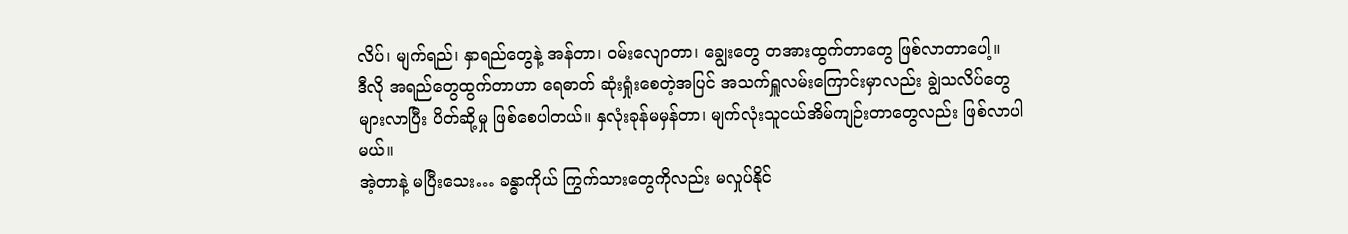လိပ်၊ မျက်ရည်၊ နှာရည်တွေနဲ့ အန်တာ၊ ဝမ်းလျောတာ၊ ချွေးတွေ တအားထွက်တာတွေ ဖြစ်လာတာပေါ့။
ဒီလို အရည်တွေထွက်တာဟာ ရေဓာတ် ဆုံးရှုံးစေတဲ့အပြင် အသက်ရှူလမ်းကြောင်းမှာလည်း ချွဲသလိပ်တွေ များလာပြီး ပိတ်ဆို့မှု ဖြစ်စေပါတယ်။ နှလုံးခုန်မမှန်တာ၊ မျက်လုံးသူငယ်အိမ်ကျဉ်းတာတွေလည်း ဖြစ်လာပါမယ်။
အဲ့တာနဲ့ မပြီးသေး… ခန္ဓာကိုယ် ကြွက်သားတွေကိုလည်း မလှုပ်နိုင်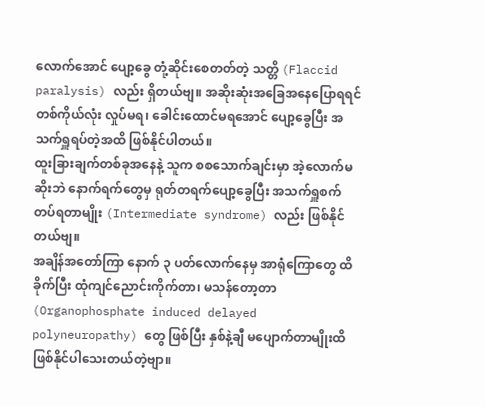လောက်အောင် ပျော့ခွေ တုံ့ဆိုင်းစေတတ်တဲ့ သတ္တိ (Flaccid paralysis) လည်း ရှိတယ်ဗျ။ အဆိုးဆုံးအခြေအနေပြောရရင် တစ်ကိုယ်လုံး လှုပ်မရ၊ ခေါင်းထောင်မရအောင် ပျော့ခွေပြီး အသက်ရှူရပ်တဲ့အထိ ဖြစ်နိုင်ပါတယ်။
ထူးခြားချက်တစ်ခုအနေနဲ့ သူက စစသောက်ချင်းမှာ အဲ့လောက်မဆိုးဘဲ နောက်ရက်တွေမှ ရုတ်တရက်ပျော့ခွေပြီး အသက်ရှူစက် တပ်ရတာမျိုး (Intermediate syndrome) လည်း ဖြစ်နိုင်တယ်ဗျ။
အချိန်အတော်ကြာ နောက် ၃ ပတ်လောက်နေမှ အာရုံကြောတွေ ထိခိုက်ပြီး ထုံကျင်ညောင်းကိုက်တာ၊ မသန်တော့တာ (Organophosphate induced delayed polyneuropathy) တွေ ဖြစ်ပြီး နှစ်နဲ့ချီ မပျောက်တာမျိုးထိ ဖြစ်နိုင်ပါသေးတယ်တဲ့ဗျာ။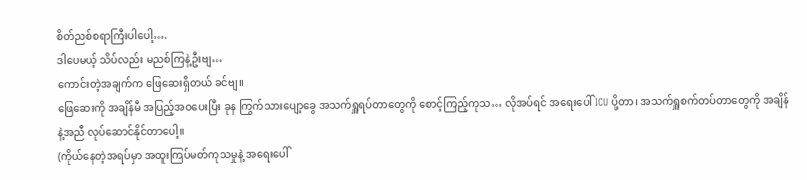စိတ်ညစ်စရာကြီးပါပေါ့….
ဒါပေမယ့် သိပ်လည်း မညစ်ကြနဲ့ဦးဗျ…
ကောင်းတဲ့အချက်က ဖြေဆေးရှိတယ် ခင်ဗျ။
ဖြေဆေးကို အချိန်မီ အပြည့်အဝပေးပြီး ခုန ကြွက်သားပျော့ခွေ အသက်ရှူရပ်တာတွေကို စောင့်ကြည့်ကုသ… လိုအပ်ရင် အရေးပေါ် ICU ပို့တာ၊ အသက်ရှူစက်တပ်တာတွေကို အချိန်နဲ့အညီ လုပ်ဆောင်နိုင်တာပေါ့။
(ကိုယ်နေတဲ့အရပ်မှာ အထူးကြပ်မတ်ကုသမှုနဲ့ အရေးပေါ်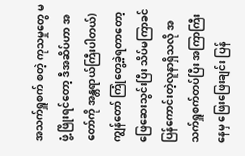အသက်ရှူစက် စတဲ့ ကုသမှုတွေ မဖွံ့ဖြိုးရင်တော့ ဒီအဆိပ်ဟာ အတော်ကို အန္တရာယ်ကြီးပါတယ်)
ကျွန်တော် ကြုံတွေ့ခဲ့ရတာတော့ ဖြေဆေးသွင်းပြီး သိပ်မကြာခင် ပြန်ကောင်းတဲ့လူနာရှိသလို အသက်ရှူစက်တပ်ပြီး အကြာကြီးနေမှ ဖြေးဖြေးချင်း ပြန်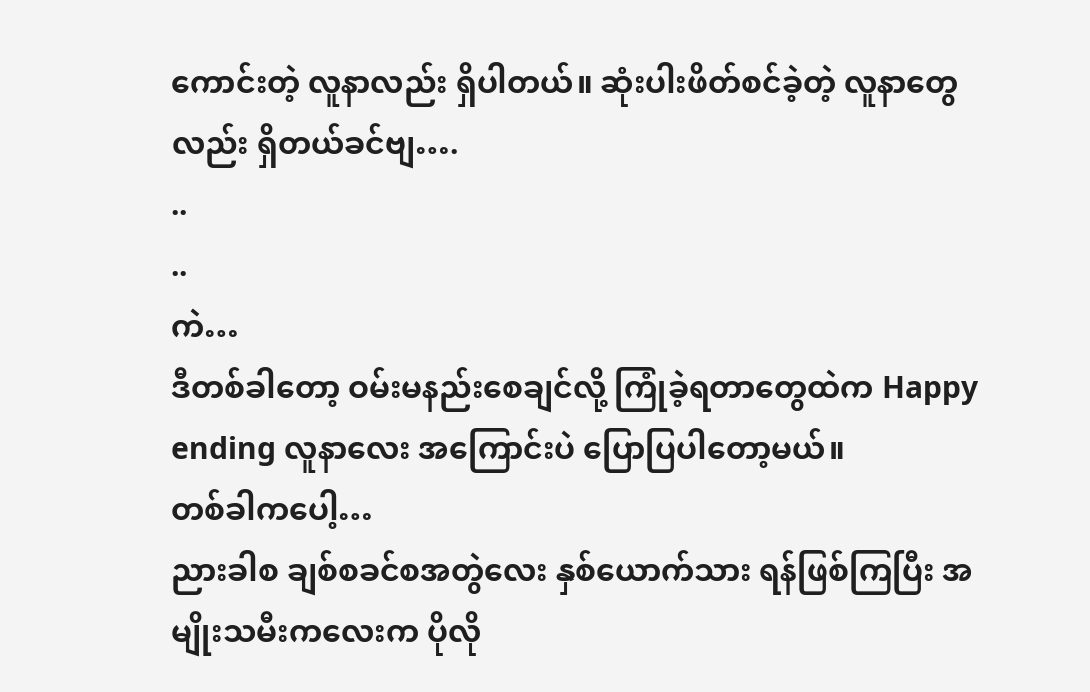ကောင်းတဲ့ လူနာလည်း ရှိပါတယ်။ ဆုံးပါးဖိတ်စင်ခဲ့တဲ့ လူနာတွေလည်း ရှိတယ်ခင်ဗျ….
..
..
ကဲ…
ဒီတစ်ခါတော့ ဝမ်းမနည်းစေချင်လို့ ကြုံခဲ့ရတာတွေထဲက Happy ending လူနာလေး အကြောင်းပဲ ပြောပြပါတော့မယ်။
တစ်ခါကပေါ့…
ညားခါစ ချစ်စခင်စအတွဲလေး နှစ်ယောက်သား ရန်ဖြစ်ကြပြီး အမျိုးသမီးကလေးက ပိုလို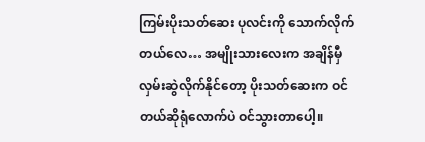ကြမ်းပိုးသတ်ဆေး ပုလင်းကို သောက်လိုက်တယ်လေ… အမျိုးသားလေးက အချိန်မှီ လှမ်းဆွဲလိုက်နိုင်တော့ ပိုးသတ်ဆေးက ဝင်တယ်ဆိုရုံလောက်ပဲ ဝင်သွားတာပေါ့။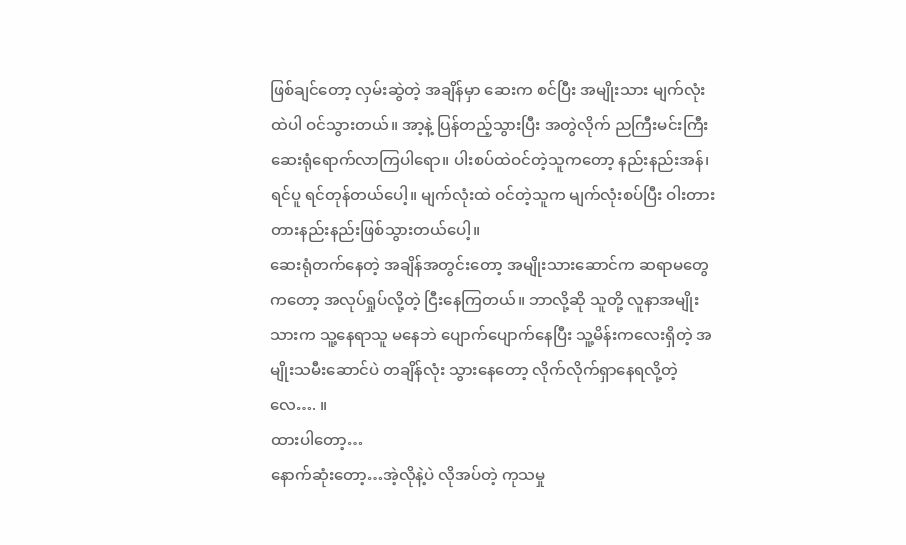ဖြစ်ချင်တော့ လှမ်းဆွဲတဲ့ အချိန်မှာ ဆေးက စင်ပြီး အမျိုးသား မျက်လုံးထဲပါ ဝင်သွားတယ်။ အာ့နဲ့ ပြန်တည့်သွားပြီး အတွဲလိုက် ညကြီးမင်းကြီး ဆေးရုံရောက်လာကြပါရော။ ပါးစပ်ထဲဝင်တဲ့သူကတော့ နည်းနည်းအန်၊ ရင်ပူ ရင်တုန်တယ်ပေါ့။ မျက်လုံးထဲ ဝင်တဲ့သူက မျက်လုံးစပ်ပြီး ဝါးတားတားနည်းနည်းဖြစ်သွားတယ်ပေါ့။
ဆေးရုံတက်နေတဲ့ အချိန်အတွင်းတော့ အမျိုးသားဆောင်က ဆရာမတွေကတော့ အလုပ်ရှုပ်လို့တဲ့ ငြီးနေကြတယ်။ ဘာလို့ဆို သူတို့ လူနာအမျိုးသားက သူ့နေရာသူ မနေဘဲ ပျောက်ပျောက်နေပြီး သူ့မိန်းကလေးရှိတဲ့ အမျိုးသမီးဆောင်ပဲ တချိန်လုံး သွားနေတော့ လိုက်လိုက်ရှာနေရလို့တဲ့လေ…. ။
ထားပါတော့…
နောက်ဆုံးတော့…အဲ့လိုနဲ့ပဲ လိုအပ်တဲ့ ကုသမှု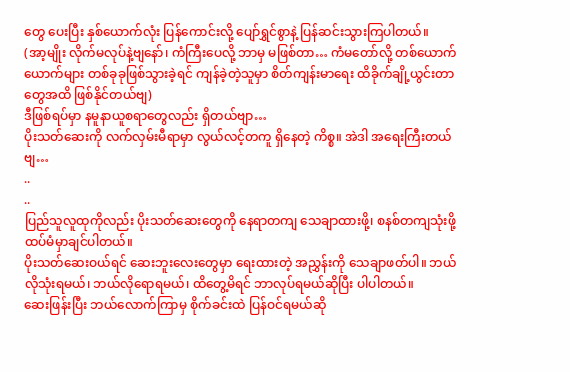တွေ ပေးပြီး နှစ်ယောက်လုံး ပြန်ကောင်းလို့ ပျော်ရွှင်စွာနဲ့ ပြန်ဆင်းသွားကြပါတယ်။
(အာ့မျိုး လိုက်မလုပ်နဲ့ဗျနော်၊ ကံကြီးပေလို့ ဘာမှ မဖြစ်တာ… ကံမတော်လို့ တစ်ယောက်ယောက်များ တစ်ခုခုဖြစ်သွားခဲ့ရင် ကျန်ခဲ့တဲ့သူမှာ စိတ်ကျန်းမာရေး ထိခိုက်ချို့ယွင်းတာတွေအထိ ဖြစ်နိုင်တယ်ဗျ)
ဒီဖြစ်ရပ်မှာ နမူနာယူစရာတွေလည်း ရှိတယ်ဗျာ…
ပိုးသတ်ဆေးကို လက်လှမ်းမီရာမှာ လွယ်လင့်တကူ ရှိနေတဲ့ ကိစ္စ။ အဲဒါ အရေးကြီးတယ်ဗျ…
..
..
ပြည်သူလူထုကိုလည်း ပိုးသတ်ဆေးတွေကို နေရာတကျ သေချာထားဖို့၊ စနစ်တကျသုံးဖို့ ထပ်မံမှာချင်ပါတယ်။
ပိုးသတ်ဆေးဝယ်ရင် ဆေးဘူးလေးတွေမှာ ရေးထားတဲ့ အညွှန်းကို သေချာဖတ်ပါ။ ဘယ်လိုသုံးရမယ်၊ ဘယ်လိုရောရမယ်၊ ထိတွေ့မိရင် ဘာလုပ်ရမယ်ဆိုပြီး ပါပါတယ်။
ဆေးဖြန်းပြီး ဘယ်လောက်ကြာမှ စိုက်ခင်းထဲ ပြန်ဝင်ရမယ်ဆို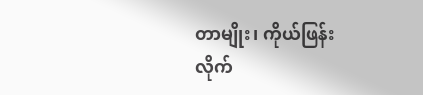တာမျိုး၊ ကိုယ်ဖြန်းလိုက်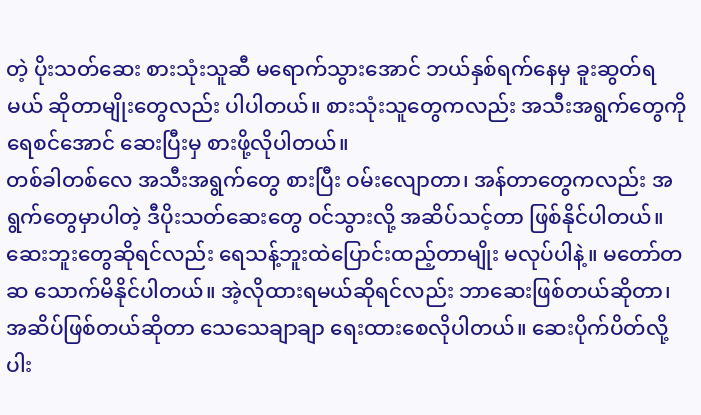တဲ့ ပိုးသတ်ဆေး စားသုံးသူဆီ မရောက်သွားအောင် ဘယ်နှစ်ရက်နေမှ ခူးဆွတ်ရမယ် ဆိုတာမျိုးတွေလည်း ပါပါတယ်။ စားသုံးသူတွေကလည်း အသီးအရွက်တွေကို ရေစင်အောင် ဆေးပြီးမှ စားဖို့လိုပါတယ်။
တစ်ခါတစ်လေ အသီးအရွက်တွေ စားပြီး ဝမ်းလျောတာ၊ အန်တာတွေကလည်း အရွက်တွေမှာပါတဲ့ ဒီပိုးသတ်ဆေးတွေ ဝင်သွားလို့ အဆိပ်သင့်တာ ဖြစ်နိုင်ပါတယ်။
ဆေးဘူးတွေဆိုရင်လည်း ရေသန့်ဘူးထဲပြောင်းထည့်တာမျိုး မလုပ်ပါနဲ့။ မတော်တဆ သောက်မိနိုင်ပါတယ်။ အဲ့လိုထားရမယ်ဆိုရင်လည်း ဘာဆေးဖြစ်တယ်ဆိုတာ၊ အဆိပ်ဖြစ်တယ်ဆိုတာ သေသေချာချာ ရေးထားစေလိုပါတယ်။ ဆေးပိုက်ပိတ်လို့ ပါး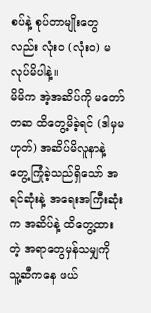စပ်နဲ့ စုပ်တာမျိုးတွေလည်း လုံးဝ (လုံးဝ) မလုပ်မိပါနဲ့။
မိမိက အဲ့အဆိပ်ကို မတော်တဆ ထိတွေ့မိခဲ့ရင် (ဒါမှမဟုတ်) အဆိပ်မိလူနာနဲ့ တွေ့ကြုံခဲ့သည်ရှိသော် အရင်ဆုံးနဲ့ အရေးအကြီးဆုံးက အဆိပ်နဲ့ ထိတွေ့ထားတဲ့ အရာတွေမှန်သမျှကို သူ့ဆီကနေ ဖယ်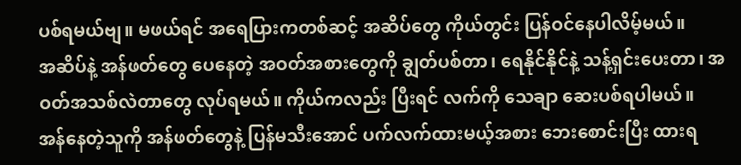ပစ်ရမယ်ဗျ။ မဖယ်ရင် အရေပြားကတစ်ဆင့် အဆိပ်တွေ ကိုယ်တွင်း ပြန်ဝင်နေပါလိမ့်မယ်။
အဆိပ်နဲ့ အန်ဖတ်တွေ ပေနေတဲ့ အဝတ်အစားတွေကို ချွတ်ပစ်တာ၊ ရေနိုင်နိုင်နဲ့ သန့်ရှင်းပေးတာ၊ အဝတ်အသစ်လဲတာတွေ လုပ်ရမယ်။ ကိုယ်ကလည်း ပြီးရင် လက်ကို သေချာ ဆေးပစ်ရပါမယ်။
အန်နေတဲ့သူကို အန်ဖတ်တွေနဲ့ ပြန်မသီးအောင် ပက်လက်ထားမယ့်အစား ဘေးစောင်းပြီး ထားရ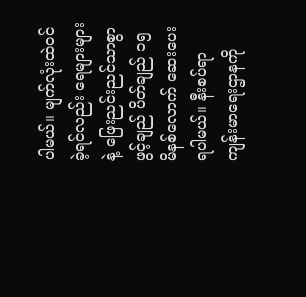ပါမယ်။ မျက်လုံးထဲဝင်ခဲ့ရင်လည်း ရေများများနဲ့ ဖြေးညင်းညင်သာစွာ ဖွင့်ချည် ပိတ်ချည် ၁၅ မိနစ်လောက် ဆေးပေးရပါမယ်။ နီးစပ်ရာကျန်းမာရေးဌာနကို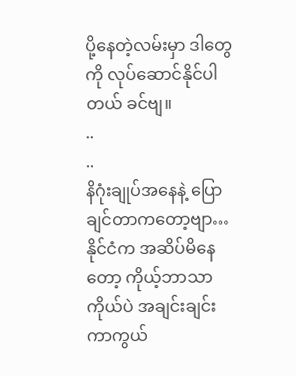ပို့နေတဲ့လမ်းမှာ ဒါတွေကို လုပ်ဆောင်နိုင်ပါတယ် ခင်ဗျ။
..
..
နိဂုံးချုပ်အနေနဲ့ ပြောချင်တာကတော့ဗျာ…
နိုင်ငံက အဆိပ်မိနေတော့ ကိုယ့်ဘာသာကိုယ်ပဲ အချင်းချင်း ကာကွယ်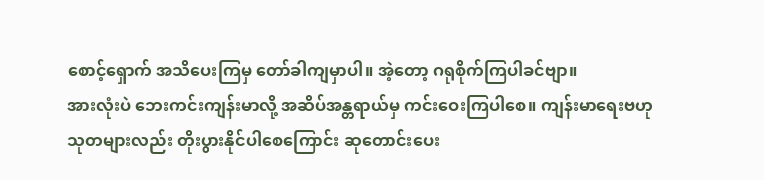စောင့်ရှောက် အသိပေးကြမှ တော်ခါကျမှာပါ။ အဲ့တော့ ဂရုစိုက်ကြပါခင်ဗျာ။
အားလုံးပဲ ဘေးကင်းကျန်းမာလို့ အဆိပ်အန္တရာယ်မှ ကင်းဝေးကြပါစေ။ ကျန်းမာရေးဗဟုသုတများလည်း တိုးပွားနိုင်ပါစေကြောင်း ဆုတောင်းပေး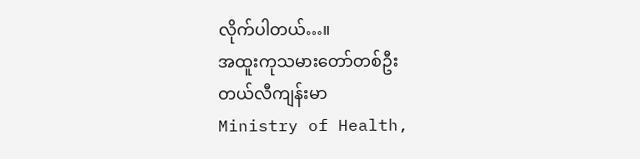လိုက်ပါတယ်…။
အထူးကုသမားတော်တစ်ဦး
တယ်လီကျန်းမာ
Ministry of Health,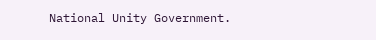National Unity Government.